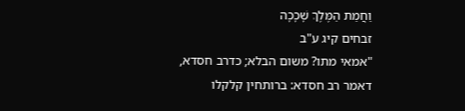וַחֲמַת הַמֶּלֶךְ שָׁכָכָה
זבחים קיג ע"ב
"אמאי מתו? משום הבלא; כדרב חסדא, דאמר רב חסדא: ברותחין קלקלו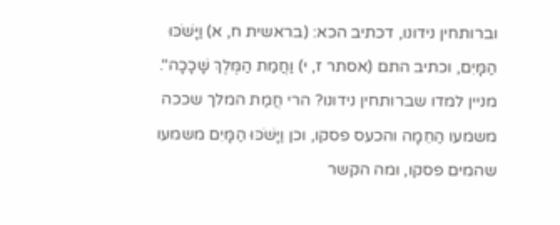וברותחין נידונו, דכתיב הכא: (בראשית ח, א) וַיָּשֹׁכּוּ הַמָּיִם, וכתיב התם (אסתר ז, י) וַחֲמַת הַמֶּלֶךְ שָׁכָכָה".
מניין למדו שברותחין נידונו? הרי חֲמַת המלך שככה משמעו הַחֵמָה והכעס פסקו, וכן וַיָּשֹׁכּוּ הַמָּיִם משמעו שהמים פסקו, ומה הקשר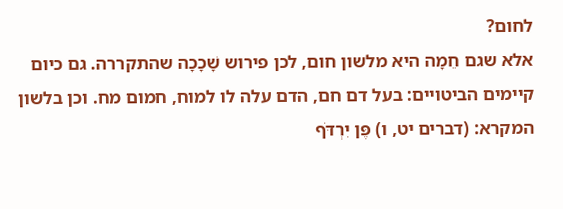לחום?
אלא שגם חֵמָה היא מלשון חום, לכן פירוש שָׁכָכָה שהתקררה. גם כיום קיימים הביטויים: בעל דם חם, הדם עלה לו למוח, חמום מח. וכן בלשון המקרא: (דברים יט, ו) פֶּן יִרְדֹּף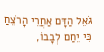גֹּאֵל הַדָּם אַחֲרֵי הָרֹצֵחַ כִּי יֵחַם לְבָבוֹ,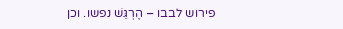פירוש לבבו – הֶרְגֵּשׁ נפשו. וכן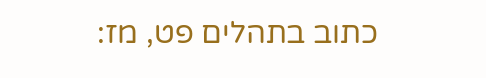כתוב בתהלים פט, מז: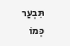תִּבְעַר כְּמוֹ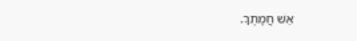אֵשׁ חֲמָתֶךָ.